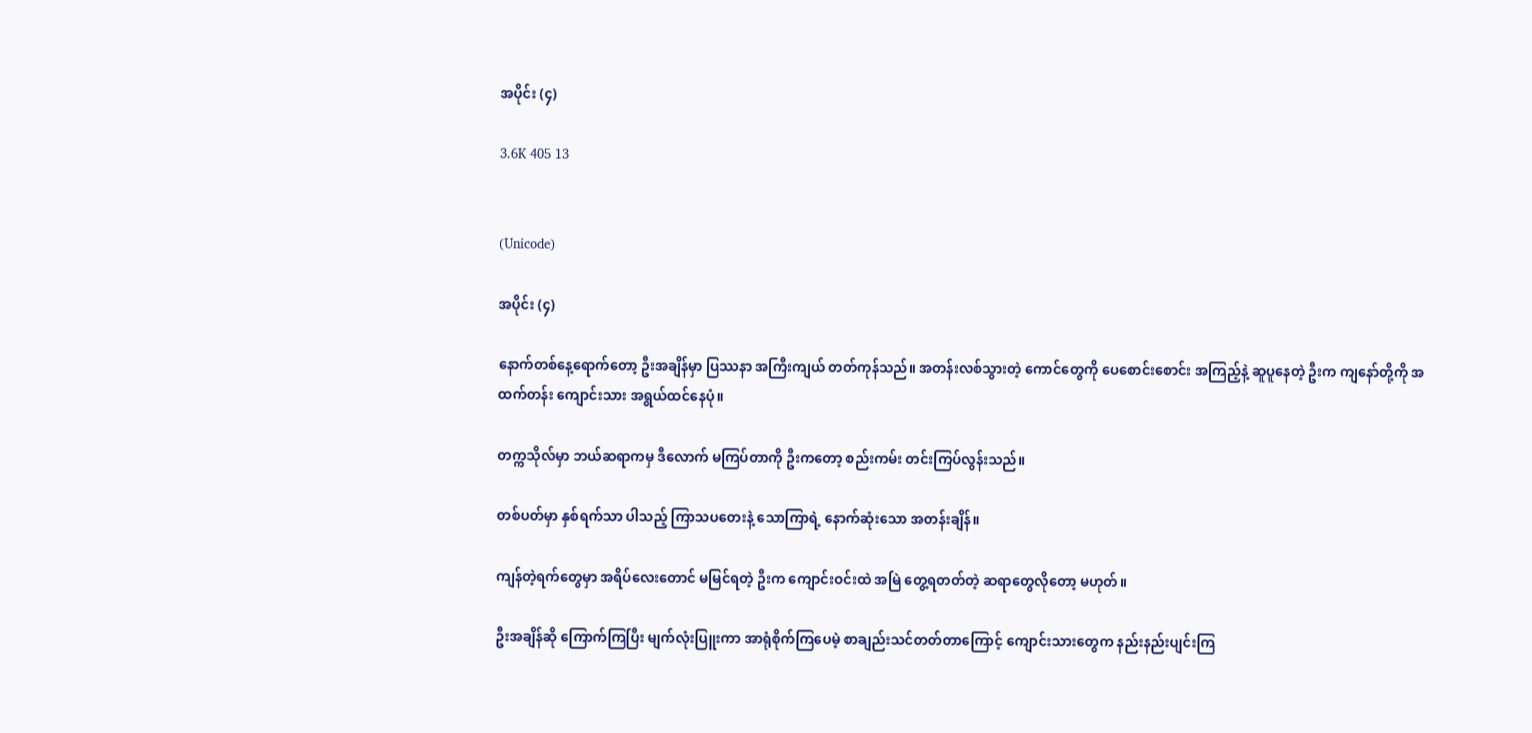အပိုင်း (၄)

3.6K 405 13


(Unicode)

အပိုင်း (၄)

နောက်တစ်နေ့ရောက်တော့ ဦးအချိန်မှာ ပြဿနာ အကြီးကျယ် တတ်ကုန်သည်။ အတန်းလစ်သွားတဲ့ ကောင်တွေကို ပေစောင်းစောင်း အကြည့်နဲ့ ဆူ‌ပူနေတဲ့ ဦးက ကျနော်တို့ကို အထက်တန်း ကျောင်းသား အရွယ်ထင်နေပုံ။

တက္ကသိုလ်မှာ ဘယ်ဆရာကမှ ဒီလောက် မကြပ်တာကို ဦးကတော့ စည်းကမ်း တင်းကြပ်လွန်းသည်။

တစ်ပတ်မှာ နှစ်ရက်သာ ပါသည့် ကြာသပတေးနဲ့ သောကြာရဲ့ နောက်ဆုံးသော အတန်းချိန်။

ကျန်တဲ့ရက်တွေမှာ အရိပ်လေးတောင် မမြင်ရတဲ့ ဦးက ကျောင်းဝင်းထဲ အမြဲ တွေ့ရတတ်တဲ့ ဆရာတွေလိုတော့ မဟုတ်။

ဦးအချိန်ဆို ကြောက်ကြပြီး မျက်လုံးပြူးကာ အာရုံစိုက်ကြပေမဲ့ စာချည်းသင်တတ်တာကြောင့် ကျောင်းသားတွေက နည်းနည်းပျင်းကြ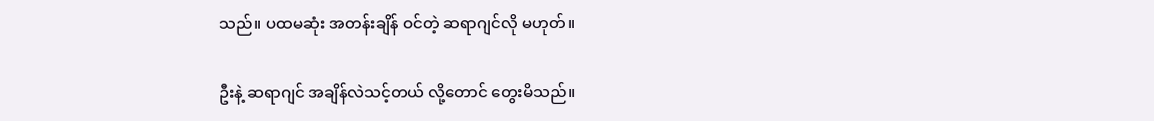သည်။ ပထမဆုံး အတန်းချိန် ဝင်တဲ့ ဆရာဂျင်လို မဟုတ်။

ဦးနဲ့ ဆရာဂျင် အချိန်လဲသင့်တယ် လို့တောင် တွေးမိသည်။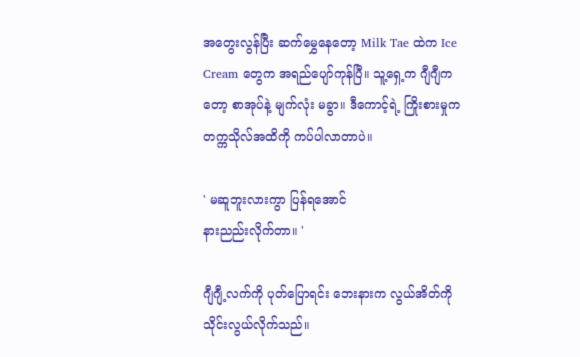အတွေးလွန်ပြီး ဆက်မွှေနေတော့ Milk Tae ထဲက Ice Cream တွေက အရည်ပျော်ကုန်ပြီ။ သူ့ရှေ့က ဂျီဂျီကတော့ စာအုပ်နဲ့ မျက်လုံး မခွာ။ ဒီကောင့်ရဲ့ ကြိုးစားမှုက တက္ကသိုလ်အထိကို ကပ်ပါလာတာပဲ။

' မဆူဘူးလားကွာ ပြန်ရအောင်
နားညည်းလိုက်တာ။ '

ဂျီဂျီ့လက်ကို ပုတ်ပြောရင်း ဘေးနားက လွယ်အိတ်ကို သိုင်းလွယ်လိုက်သည်။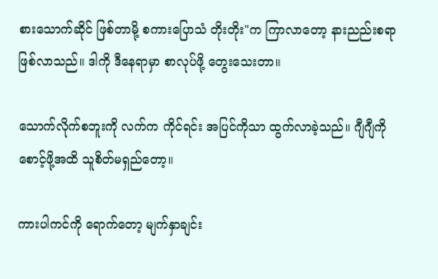စားသောက်ဆိုင် ဖြစ်တာမို့ စကားပြောသံ တိုးတိုး"က ကြာလာတော့ နားညည်းစရာ ဖြစ်လာသည်။ ဒါကို ဒီနေရာမှာ စာလုပ်ဖို့ တွေးသေးတာ။

သောက်လိုက်စဘူးကို လက်က ကိုင်ရင်း အပြင်ကိုသာ ထွက်လာခဲ့သည်။ ဂျီဂျီကို စောင့်ဖို့အထိ သူစိတ်မရှည်တော့။

ကားပါကင်ကို ရောက်တော့ မျက်နှာချင်း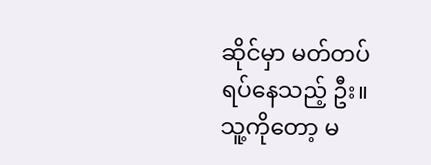ဆိုင်မှာ မတ်တပ်ရပ်နေသည့် ဦး။ သူ့ကိုတော့ မ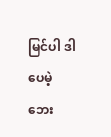မြင်ပါ ဒါပေမဲ့ ဘေး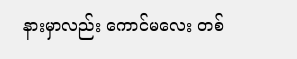နားမှာလည်း ကောင်မလေး တစ်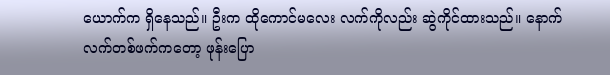ယောက်က ရှိနေသည်။ ဦးက ထိုကောင်မလေး လက်ကိုလည်း ဆွဲကိုင်ထားသည်။ နောက်လက်တစ်ဖက်ကတော့ ဖုန်းပြော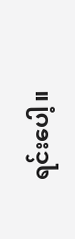ရင်းပေါ့။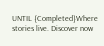UNTIL {Completed}Where stories live. Discover now